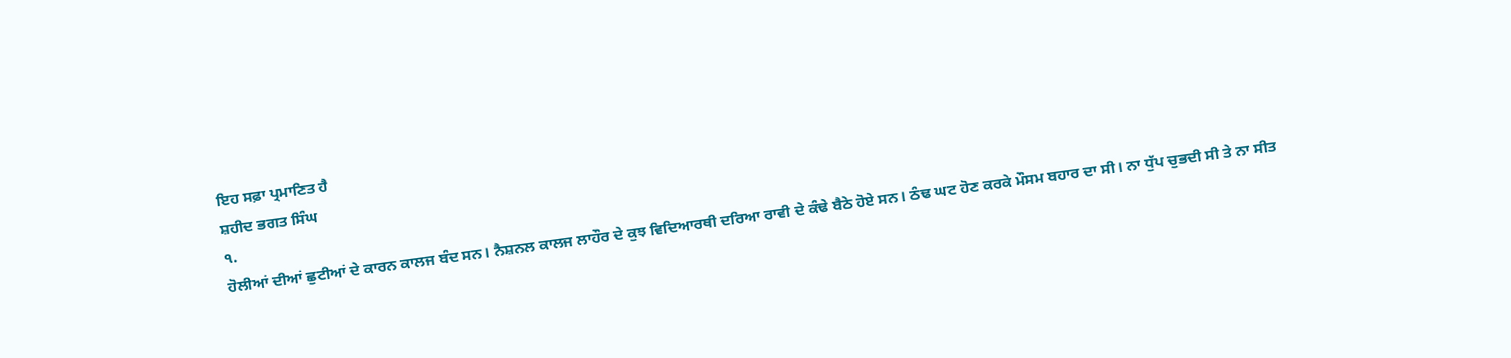ਇਹ ਸਫ਼ਾ ਪ੍ਰਮਾਣਿਤ ਹੈ
ਸ਼ਹੀਦ ਭਗਤ ਸਿੰਘ
੧.
ਹੋਲੀਆਂ ਦੀਆਂ ਛੁਟੀਆਂ ਦੇ ਕਾਰਨ ਕਾਲਜ ਬੰਦ ਸਨ। ਨੈਸ਼ਨਲ ਕਾਲਜ ਲਾਹੌਰ ਦੇ ਕੁਝ ਵਿਦਿਆਰਥੀ ਦਰਿਆ ਰਾਵੀ ਦੇ ਕੰਢੇ ਬੈਠੇ ਹੋਏ ਸਨ। ਠੰਢ ਘਟ ਹੋਣ ਕਰਕੇ ਮੌਸਮ ਬਹਾਰ ਦਾ ਸੀ। ਨਾ ਧੁੱਪ ਚੁਭਦੀ ਸੀ ਤੇ ਨਾ ਸੀਤ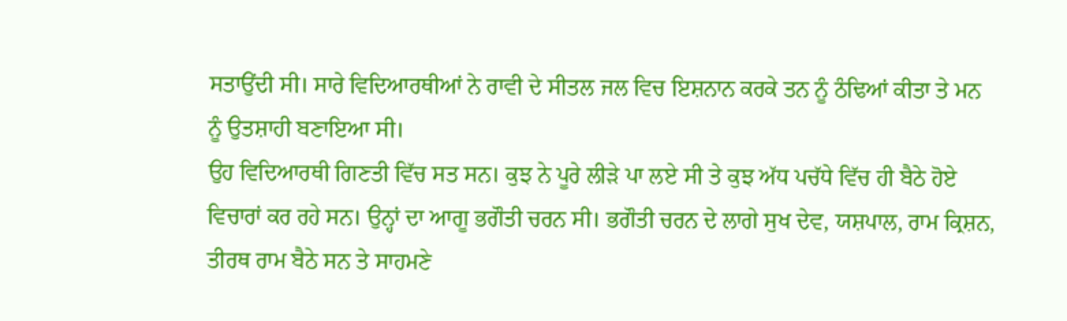ਸਤਾਉਂਦੀ ਸੀ। ਸਾਰੇ ਵਿਦਿਆਰਥੀਆਂ ਨੇ ਰਾਵੀ ਦੇ ਸੀਤਲ ਜਲ ਵਿਚ ਇਸ਼ਨਾਨ ਕਰਕੇ ਤਨ ਨੂੰ ਠੰਢਿਆਂ ਕੀਤਾ ਤੇ ਮਨ ਨੂੰ ਉਤਸ਼ਾਹੀ ਬਣਾਇਆ ਸੀ।
ਉਹ ਵਿਦਿਆਰਥੀ ਗਿਣਤੀ ਵਿੱਚ ਸਤ ਸਨ। ਕੁਝ ਨੇ ਪੂਰੇ ਲੀੜੇ ਪਾ ਲਏ ਸੀ ਤੇ ਕੁਝ ਅੱਧ ਪਚੱਧੇ ਵਿੱਚ ਹੀ ਬੈਠੇ ਹੋਏ ਵਿਚਾਰਾਂ ਕਰ ਰਹੇ ਸਨ। ਉਨ੍ਹਾਂ ਦਾ ਆਗੂ ਭਗੌਤੀ ਚਰਨ ਸੀ। ਭਗੌਤੀ ਚਰਨ ਦੇ ਲਾਗੇ ਸੁਖ ਦੇਵ, ਯਸ਼ਪਾਲ, ਰਾਮ ਕ੍ਰਿਸ਼ਨ, ਤੀਰਥ ਰਾਮ ਬੈਠੇ ਸਨ ਤੇ ਸਾਹਮਣੇ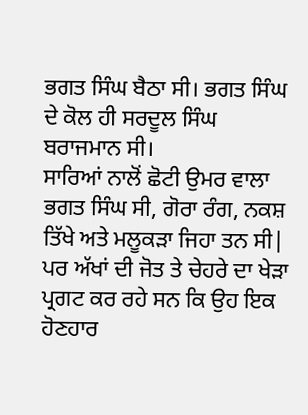ਭਗਤ ਸਿੰਘ ਬੈਠਾ ਸੀ। ਭਗਤ ਸਿੰਘ ਦੇ ਕੋਲ ਹੀ ਸਰਦੂਲ ਸਿੰਘ ਬਰਾਜਮਾਨ ਸੀ।
ਸਾਰਿਆਂ ਨਾਲੋਂ ਛੋਟੀ ਉਮਰ ਵਾਲਾ ਭਗਤ ਸਿੰਘ ਸੀ, ਗੋਰਾ ਰੰਗ, ਨਕਸ਼ ਤਿੱਖੇ ਅਤੇ ਮਲੂਕੜਾ ਜਿਹਾ ਤਨ ਸੀ| ਪਰ ਅੱਖਾਂ ਦੀ ਜੋਤ ਤੇ ਚੇਹਰੇ ਦਾ ਖੇੜਾ ਪ੍ਰਗਟ ਕਰ ਰਹੇ ਸਨ ਕਿ ਉਹ ਇਕ ਹੋਣਹਾਰ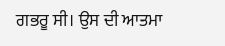ਗਭਰੂ ਸੀ। ਉਸ ਦੀ ਆਤਮਾ